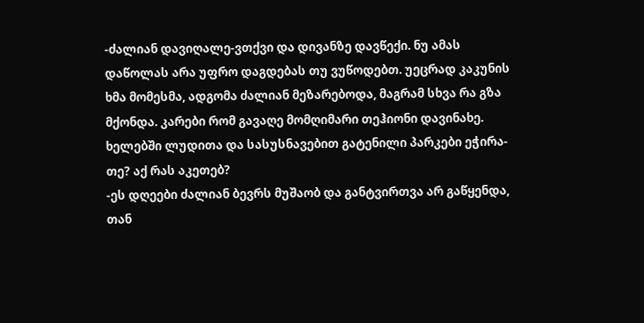-ძალიან დავიღალე-ვთქვი და დივანზე დავწექი. ნუ ამას დაწოლას არა უფრო დაგდებას თუ ვუწოდებთ. უეცრად კაკუნის ხმა მომესმა, ადგომა ძალიან მეზარებოდა, მაგრამ სხვა რა გზა მქონდა. კარები რომ გავაღე მომღიმარი თეჰიონი დავინახე. ხელებში ლუდითა და სასუსნავებით გატენილი პარკები ეჭირა-თე? აქ რას აკეთებ?
-ეს დღეები ძალიან ბევრს მუშაობ და განტვირთვა არ გაწყენდა, თან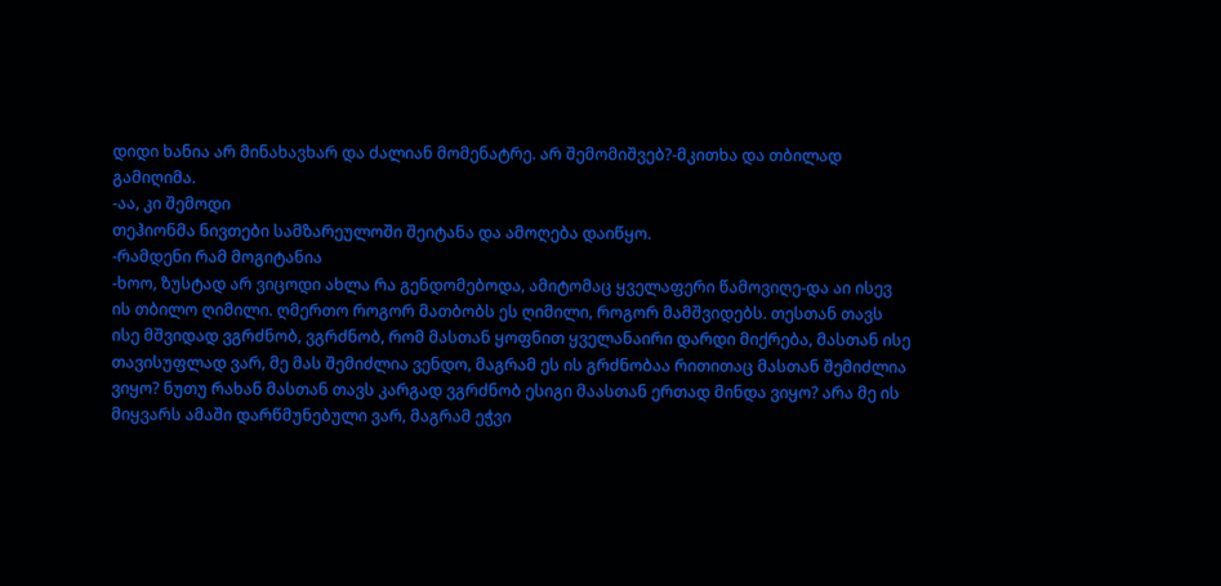დიდი ხანია არ მინახავხარ და ძალიან მომენატრე. არ შემომიშვებ?-მკითხა და თბილად გამიღიმა.
-აა, კი შემოდი
თეჰიონმა ნივთები სამზარეულოში შეიტანა და ამოღება დაიწყო.
-რამდენი რამ მოგიტანია
-ხოო, ზუსტად არ ვიცოდი ახლა რა გენდომებოდა, ამიტომაც ყველაფერი წამოვიღე-და აი ისევ ის თბილო ღიმილი. ღმერთო როგორ მათბობს ეს ღიმილი, როგორ მამშვიდებს. თესთან თავს ისე მშვიდად ვგრძნობ, ვგრძნობ, რომ მასთან ყოფნით ყველანაირი დარდი მიქრება, მასთან ისე თავისუფლად ვარ, მე მას შემიძლია ვენდო, მაგრამ ეს ის გრძნობაა რითითაც მასთან შემიძლია ვიყო? ნუთუ რახან მასთან თავს კარგად ვგრძნობ ესიგი მაასთან ერთად მინდა ვიყო? არა მე ის მიყვარს ამაში დარწმუნებული ვარ, მაგრამ ეჭვი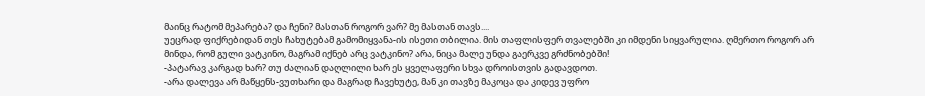მაინც რატომ მეპარება? და ჩენი? მასთან როგორ ვარ? მე მასთან თავს....
უეცრად ფიქრებიდან თეს ჩახუტებამ გამომიყვანა-ის ისეთი თბილია. მის თაფლისფერ თვალებში კი იმდენი სიყვარულია. ღმერთო როგორ არ მინდა, რომ გული ვატკინო, მაგრამ იქნებ არც ვატკინო? არა, ნიცა მალე უნდა გაერკვე გრძნობებში!
-პატარავ კარგად ხარ? თუ ძალიან დაღლილი ხარ ეს ყველაფერი სხვა დროისთვის გადავდოთ.
-არა დალევა არ მაწყენს-ვუთხარი და მაგრად ჩავეხუტე, მან კი თავზე მაკოცა და კიდევ უფრო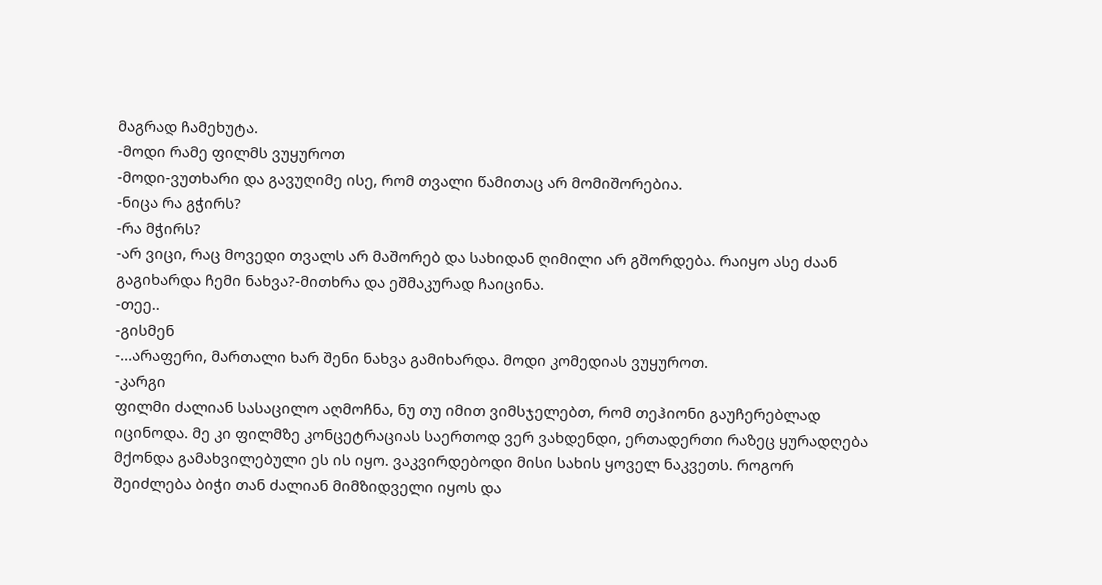მაგრად ჩამეხუტა.
-მოდი რამე ფილმს ვუყუროთ
-მოდი-ვუთხარი და გავუღიმე ისე, რომ თვალი წამითაც არ მომიშორებია.
-ნიცა რა გჭირს?
-რა მჭირს?
-არ ვიცი, რაც მოვედი თვალს არ მაშორებ და სახიდან ღიმილი არ გშორდება. რაიყო ასე ძაან გაგიხარდა ჩემი ნახვა?-მითხრა და ეშმაკურად ჩაიცინა.
-თეე..
-გისმენ
-...არაფერი, მართალი ხარ შენი ნახვა გამიხარდა. მოდი კომედიას ვუყუროთ.
-კარგი
ფილმი ძალიან სასაცილო აღმოჩნა, ნუ თუ იმით ვიმსჯელებთ, რომ თეჰიონი გაუჩერებლად იცინოდა. მე კი ფილმზე კონცეტრაციას საერთოდ ვერ ვახდენდი, ერთადერთი რაზეც ყურადღება მქონდა გამახვილებული ეს ის იყო. ვაკვირდებოდი მისი სახის ყოველ ნაკვეთს. როგორ შეიძლება ბიჭი თან ძალიან მიმზიდველი იყოს და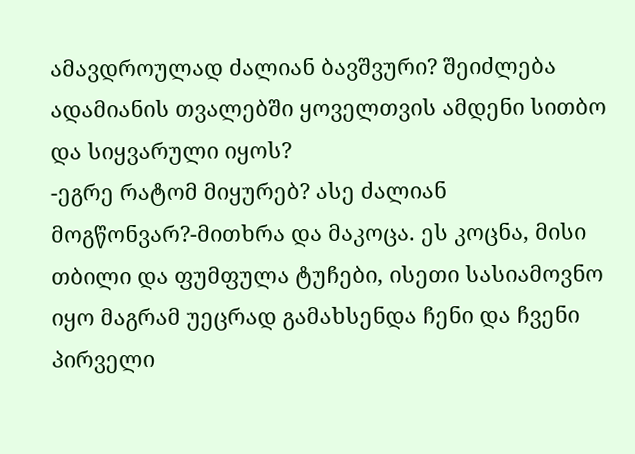ამავდროულად ძალიან ბავშვური? შეიძლება ადამიანის თვალებში ყოველთვის ამდენი სითბო და სიყვარული იყოს?
-ეგრე რატომ მიყურებ? ასე ძალიან მოგწონვარ?-მითხრა და მაკოცა. ეს კოცნა, მისი თბილი და ფუმფულა ტუჩები, ისეთი სასიამოვნო იყო მაგრამ უეცრად გამახსენდა ჩენი და ჩვენი პირველი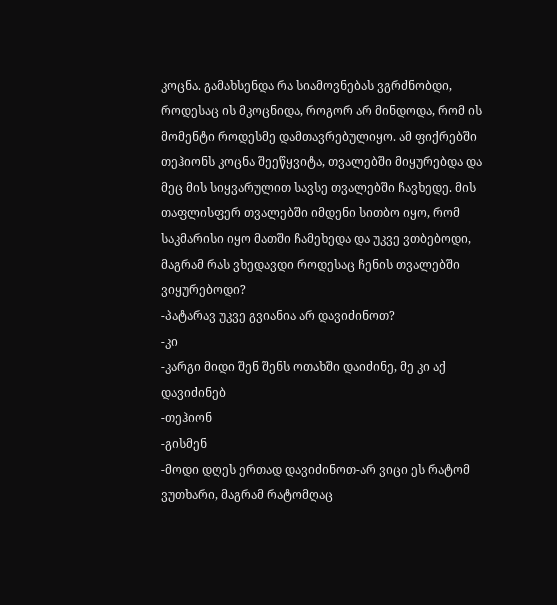კოცნა. გამახსენდა რა სიამოვნებას ვგრძნობდი, როდესაც ის მკოცნიდა, როგორ არ მინდოდა, რომ ის მომენტი როდესმე დამთავრებულიყო. ამ ფიქრებში თეჰიონს კოცნა შეეწყვიტა, თვალებში მიყურებდა და მეც მის სიყვარულით სავსე თვალებში ჩავხედე. მის თაფლისფერ თვალებში იმდენი სითბო იყო, რომ საკმარისი იყო მათში ჩამეხედა და უკვე ვთბებოდი, მაგრამ რას ვხედავდი როდესაც ჩენის თვალებში ვიყურებოდი?
-პატარავ უკვე გვიანია არ დავიძინოთ?
-კი
-კარგი მიდი შენ შენს ოთახში დაიძინე, მე კი აქ დავიძინებ
-თეჰიონ
-გისმენ
-მოდი დღეს ერთად დავიძინოთ-არ ვიცი ეს რატომ ვუთხარი, მაგრამ რატომღაც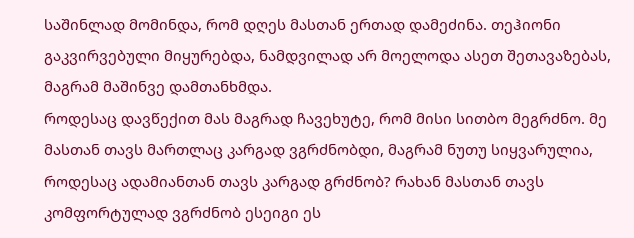საშინლად მომინდა, რომ დღეს მასთან ერთად დამეძინა. თეჰიონი გაკვირვებული მიყურებდა, ნამდვილად არ მოელოდა ასეთ შეთავაზებას, მაგრამ მაშინვე დამთანხმდა.
როდესაც დავწექით მას მაგრად ჩავეხუტე, რომ მისი სითბო მეგრძნო. მე მასთან თავს მართლაც კარგად ვგრძნობდი, მაგრამ ნუთუ სიყვარულია, როდესაც ადამიანთან თავს კარგად გრძნობ? რახან მასთან თავს კომფორტულად ვგრძნობ ესეიგი ეს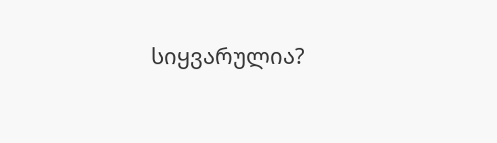სიყვარულია?